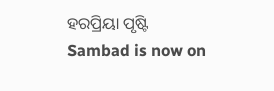ହରପ୍ରିୟା ପୃଷ୍ଟି
Sambad is now on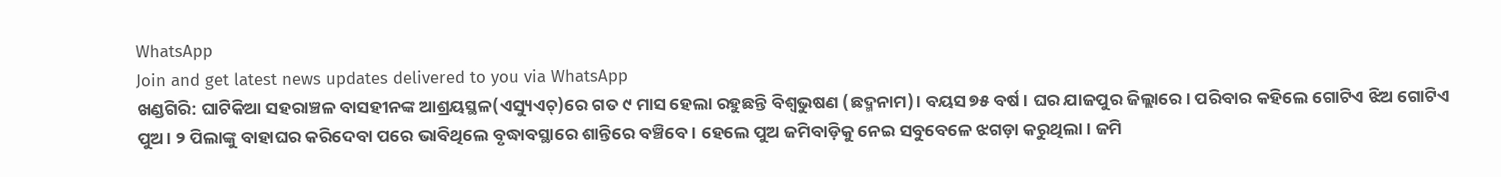WhatsApp
Join and get latest news updates delivered to you via WhatsApp
ଖଣ୍ଡଗିରି: ଘାଟିକିଆ ସହରାଞ୍ଚଳ ବାସହୀନଙ୍କ ଆଶ୍ରୟସ୍ଥଳ(ଏସ୍ୟୁଏଚ୍)ରେ ଗତ ୯ ମାସ ହେଲା ରହୁଛନ୍ତି ବିଶ୍ବଭୁଷଣ (ଛଦ୍ମନାମ)। ବୟସ ୭୫ ବର୍ଷ। ଘର ଯାଜପୁର ଜିଲ୍ଲାରେ। ପରିବାର କହିଲେ ଗୋଟିଏ ଝିଅ ଗୋଟିଏ ପୁଅ। ୨ ପିଲାଙ୍କୁ ବାହାଘର କରିଦେବା ପରେ ଭାବିଥିଲେ ବୃଦ୍ଧାବସ୍ଥାରେ ଶାନ୍ତିରେ ବଞ୍ଚିବେ। ହେଲେ ପୁଅ ଜମିବାଡ଼ିକୁ ନେଇ ସବୁବେଳେ ଝଗଡ଼ା କରୁଥିଲା। ଜମି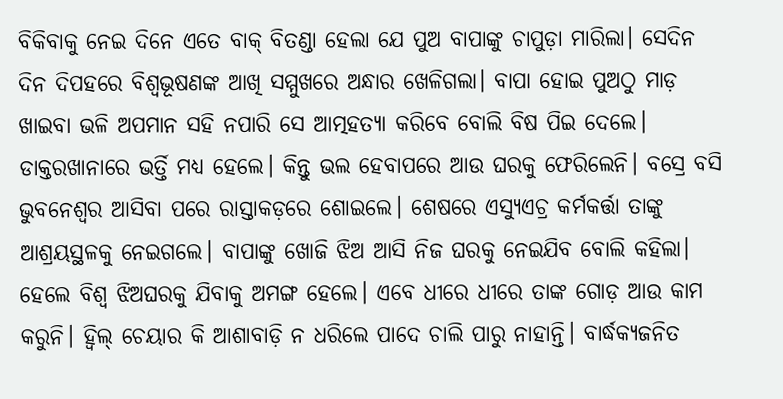ବିକିବାକୁ ନେଇ ଦିନେ ଏତେ ବାକ୍ ବିତଣ୍ଡା ହେଲା ଯେ ପୁଅ ବାପାଙ୍କୁ ଚାପୁଡ଼ା ମାରିଲା। ସେଦିନ ଦିନ ଦିପହରେ ବିଶ୍ବଭୂଷଣଙ୍କ ଆଖି ସମ୍ମୁଖରେ ଅନ୍ଧାର ଖେଳିଗଲା। ବାପା ହୋଇ ପୁଅଠୁ ମାଡ଼ ଖାଇବା ଭଳି ଅପମାନ ସହି ନପାରି ସେ ଆତ୍ମହତ୍ୟା କରିବେ ବୋଲି ବିଷ ପିଇ ଦେଲେ। ଡାକ୍ତରଖାନାରେ ଭର୍ତ୍ତି ମଧ୍ୟ ହେଲେ। କିନ୍ତୁ ଭଲ ହେବାପରେ ଆଉ ଘରକୁ ଫେରିଲେନି। ବସ୍ରେ ବସି ଭୁବନେଶ୍ବର ଆସିବା ପରେ ରାସ୍ତାକଡ଼ରେ ଶୋଇଲେ। ଶେଷରେ ଏସ୍ୟୁଏଚ୍ର କର୍ମକର୍ତ୍ତା ତାଙ୍କୁ ଆଶ୍ରୟସ୍ଥଳକୁ ନେଇଗଲେ। ବାପାଙ୍କୁ ଖୋଜି ଝିଅ ଆସି ନିଜ ଘରକୁ ନେଇଯିବ ବୋଲି କହିଲା। ହେଲେ ବିଶ୍ବ ଝିଅଘରକୁ ଯିବାକୁ ଅମଙ୍ଗ ହେଲେ। ଏବେ ଧୀରେ ଧୀରେ ତାଙ୍କ ଗୋଡ଼ ଆଉ କାମ କରୁନି। ହ୍ବିଲ୍ ଚେୟାର କି ଆଶାବାଡ଼ି ନ ଧରିଲେ ପାଦେ ଚାଲି ପାରୁ ନାହାନ୍ତି। ବାର୍ଦ୍ଧକ୍ୟଜନିତ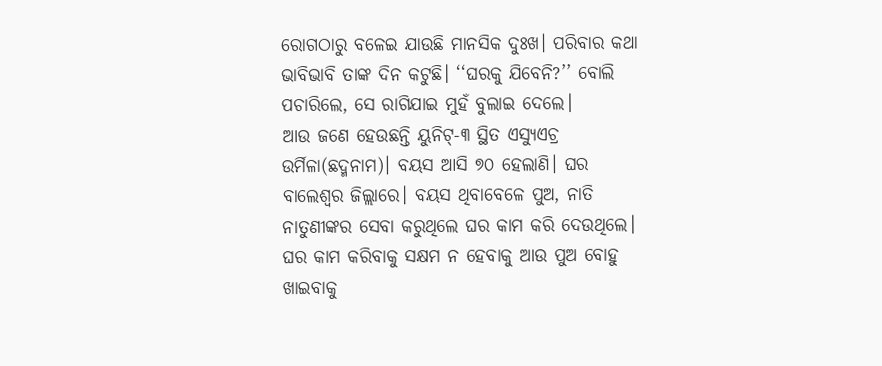ରୋଗଠାରୁ ବଳେଇ ଯାଉଛି ମାନସିକ ଦୁଃଖ। ପରିବାର କଥା ଭାବିଭାବି ତାଙ୍କ ଦିନ କଟୁଛି। ‘‘ଘରକୁ ଯିବେନି?’’ ବୋଲି ପଚାରିଲେ, ସେ ରାଗିଯାଇ ମୁହଁ ବୁଲାଇ ଦେଲେ।
ଆଉ ଜଣେ ହେଉଛନ୍ତି ୟୁନିଟ୍-୩ ସ୍ଥିତ ଏସ୍ୟୁଏଚ୍ର ଉର୍ମିଳା(ଛଦ୍ମନାମ)। ବୟସ ଆସି ୭୦ ହେଲାଣି। ଘର ବାଲେଶ୍ବର ଜିଲ୍ଲାରେ। ବୟସ ଥିବାବେଳେ ପୁଅ, ନାତି ନାତୁଣୀଙ୍କର ସେବା କରୁଥିଲେ ଘର କାମ କରି ଦେଉଥିଲେ। ଘର କାମ କରିବାକୁ ସକ୍ଷମ ନ ହେବାକୁ ଆଉ ପୁଅ ବୋହୁ ଖାଇବାକୁ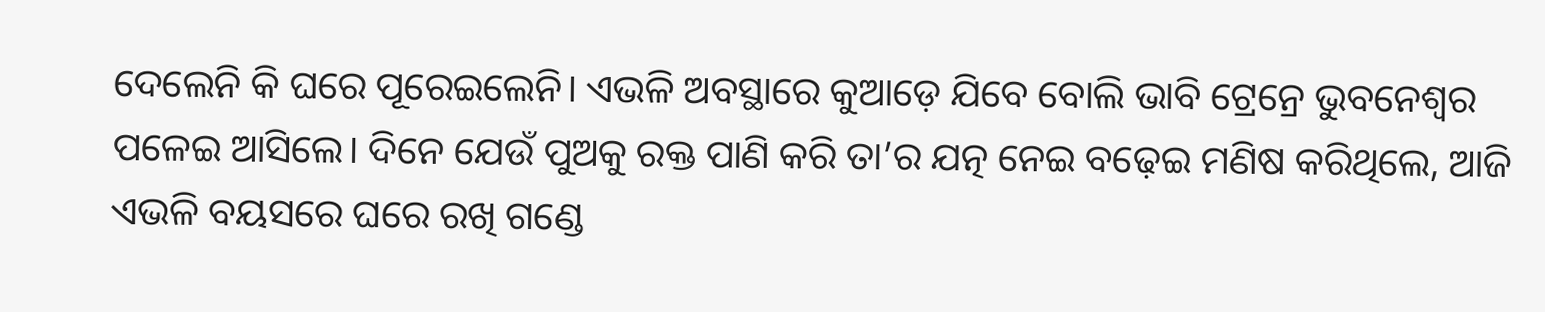ଦେଲେନି କି ଘରେ ପୂରେଇଲେନି। ଏଭଳି ଅବସ୍ଥାରେ କୁଆଡ଼େ ଯିବେ ବୋଲି ଭାବି ଟ୍ରେନ୍ରେ ଭୁବନେଶ୍ବର ପଳେଇ ଆସିଲେ। ଦିନେ ଯେଉଁ ପୁଅକୁ ରକ୍ତ ପାଣି କରି ତା’ର ଯତ୍ନ ନେଇ ବଢ଼େଇ ମଣିଷ କରିଥିଲେ, ଆଜି ଏଭଳି ବୟସରେ ଘରେ ରଖି ଗଣ୍ଡେ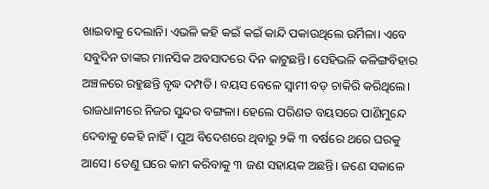ଖାଇବାକୁ ଦେଲାନି। ଏଭଳି କହି କଇଁ କଇଁ କାନ୍ଦି ପକାଉଥିଲେ ଉର୍ମିଳା। ଏବେ ସବୁଦିନ ତାଙ୍କର ମାନସିକ ଅବସାଦରେ ଦିନ କାଟୁଛନ୍ତି। ସେହିଭଳି କଳିଙ୍ଗବିହାର ଅଞ୍ଚଳରେ ରହୁଛନ୍ତି ବୃଦ୍ଧ ଦମ୍ପତି। ବୟସ ବେଳେ ସ୍ବାମୀ ବଡ଼ ଚାକିରି କରିଥିଲେ। ରାଜଧାନୀରେ ନିଜର ସୁନ୍ଦର ବଙ୍ଗଳା। ହେଲେ ପରିଣତ ବୟସରେ ପାଣିମୁନ୍ଦେ ଦେବାକୁ କେହି ନାହିଁ। ପୁଅ ବିଦେଶରେ ଥିବାରୁ ୨କି ୩ ବର୍ଷରେ ଥରେ ଘରକୁ ଆସେ। ତେଣୁ ଘରେ କାମ କରିବାକୁ ୩ ଜଣ ସହାୟକ ଅଛନ୍ତି। ଜଣେ ସକାଳେ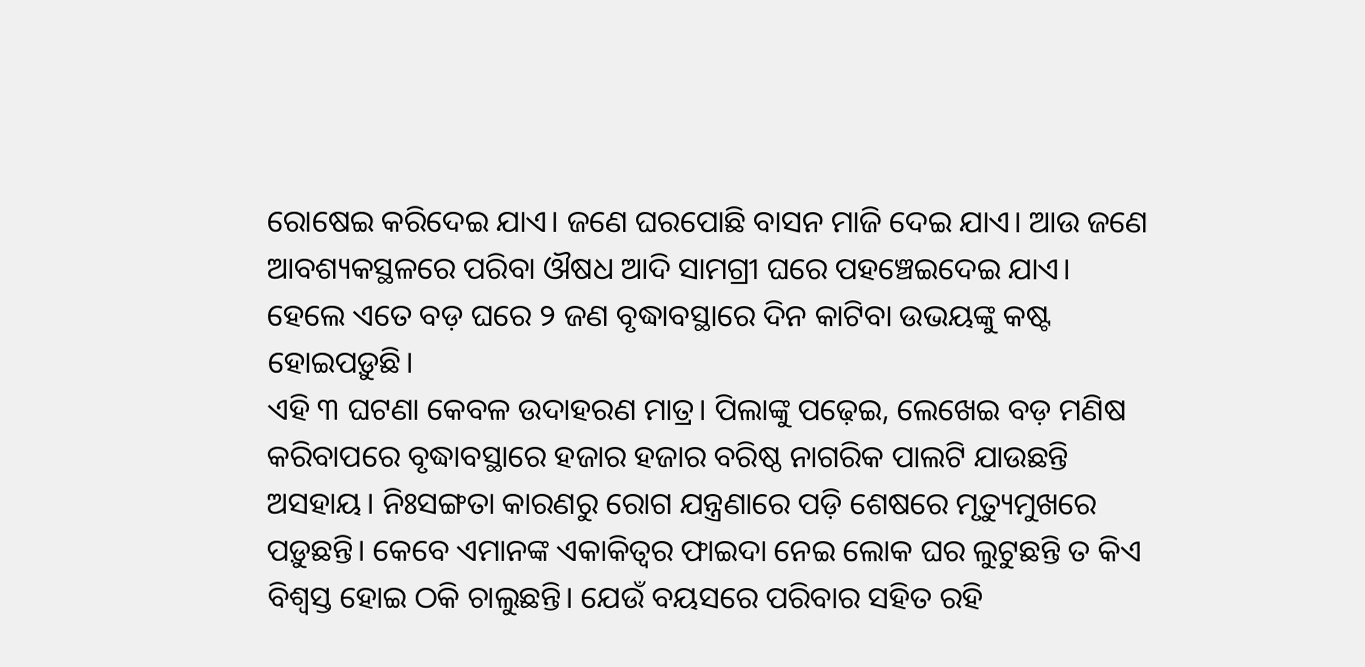ରୋଷେଇ କରିଦେଇ ଯାଏ। ଜଣେ ଘରପୋଛି ବାସନ ମାଜି ଦେଇ ଯାଏ। ଆଉ ଜଣେ ଆବଶ୍ୟକସ୍ଥଳରେ ପରିବା ଔଷଧ ଆଦି ସାମଗ୍ରୀ ଘରେ ପହଞ୍ଚେଇଦେଇ ଯାଏ। ହେଲେ ଏତେ ବଡ଼ ଘରେ ୨ ଜଣ ବୃଦ୍ଧାବସ୍ଥାରେ ଦିନ କାଟିବା ଉଭୟଙ୍କୁ କଷ୍ଟ ହୋଇପଡ଼ୁଛି।
ଏହି ୩ ଘଟଣା କେବଳ ଉଦାହରଣ ମାତ୍ର। ପିଲାଙ୍କୁ ପଢ଼େଇ, ଲେଖେଇ ବଡ଼ ମଣିଷ କରିବାପରେ ବୃଦ୍ଧାବସ୍ଥାରେ ହଜାର ହଜାର ବରିଷ୍ଠ ନାଗରିକ ପାଲଟି ଯାଉଛନ୍ତି ଅସହାୟ। ନିଃସଙ୍ଗତା କାରଣରୁ ରୋଗ ଯନ୍ତ୍ରଣାରେ ପଡ଼ି ଶେଷରେ ମୃତ୍ୟୁମୁଖରେ ପଡ଼ୁଛନ୍ତି। କେବେ ଏମାନଙ୍କ ଏକାକିତ୍ବର ଫାଇଦା ନେଇ ଲୋକ ଘର ଲୁଟୁଛନ୍ତି ତ କିଏ ବିଶ୍ବସ୍ତ ହୋଇ ଠକି ଚାଲୁଛନ୍ତି। ଯେଉଁ ବୟସରେ ପରିବାର ସହିତ ରହି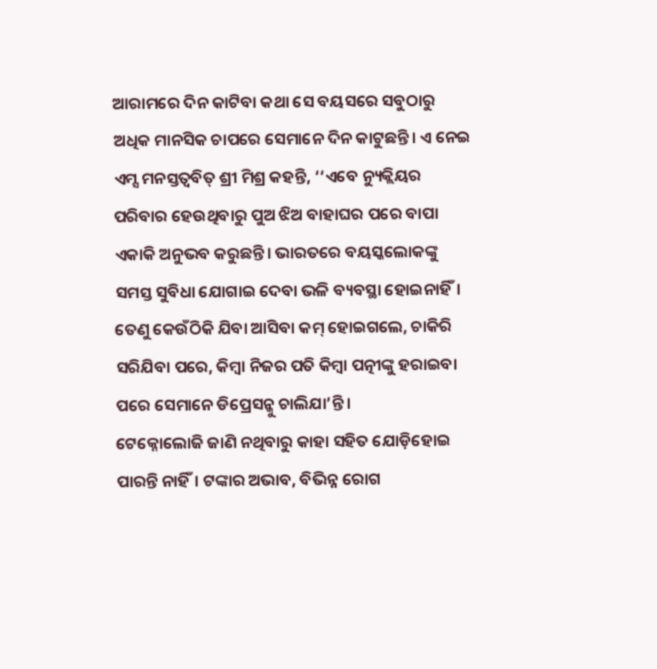ଆରାମରେ ଦିନ କାଟିବା କଥା ସେ ବୟସରେ ସବୁଠାରୁ ଅଧିକ ମାନସିକ ଚାପରେ ସେମାନେ ଦିନ କାଟୁଛନ୍ତି। ଏ ନେଇ ଏମ୍ସ ମନସ୍ତତ୍ବବିତ୍ ଶ୍ରୀ ମିଶ୍ର କହନ୍ତି, ‘‘ଏବେ ନ୍ୟୁକ୍ଲିୟର ପରିବାର ହେଉଥିବାରୁ ପୁଅ ଝିଅ ବାହାଘର ପରେ ବାପା ଏକାକି ଅନୁଭବ କରୁଛନ୍ତି। ଭାରତରେ ବୟସ୍କଲୋକଙ୍କୁ ସମସ୍ତ ସୁବିଧା ଯୋଗାଇ ଦେବା ଭଳି ବ୍ୟବସ୍ଥା ହୋଇନାହିଁ। ତେଣୁ କେଉଁଠିକି ଯିବା ଆସିବା କମ୍ ହୋଇଗଲେ, ଚାକିରି ସରିଯିବା ପରେ, କିମ୍ବା ନିଜର ପତି କିମ୍ବା ପତ୍ନୀଙ୍କୁ ହରାଇବା ପରେ ସେମାନେ ଡିପ୍ରେସନ୍କୁ ଚାଲିଯା’ନ୍ତି।
ଟେକ୍ନୋଲୋଜି ଜାଣି ନଥିବାରୁ କାହା ସହିତ ଯୋଡ଼ିହୋଇ ପାରନ୍ତି ନାହିଁ। ଟଙ୍କାର ଅଭାବ, ବିଭିନ୍ନ ରୋଗ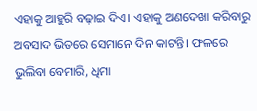ଏହାକୁ ଆହୁରି ବଢ଼ାଇ ଦିଏ। ଏହାକୁ ଅଣଦେଖା କରିବାରୁ ଅବସାଦ ଭିତରେ ସେମାନେ ଦିନ କାଟନ୍ତି। ଫଳରେ ଭୁଲିବା ବେମାରି, ଧିମା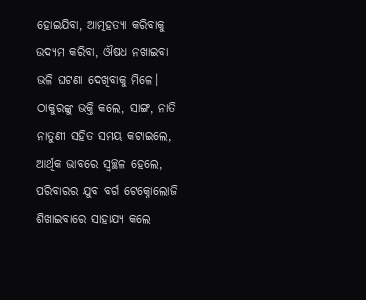ହୋଇଯିବା, ଆତ୍ମହତ୍ୟା କରିବାକୁ ଉଦ୍ୟମ କରିବା, ଔଷଧ ନଖାଇବା ଭଳି ଘଟଣା ଦେଖିବାକୁ ମିଳେ। ଠାକୁରଙ୍କୁ ଭକ୍ତି କଲେ, ସାଙ୍ଗ, ନାତି ନାତୁଣୀ ସହିତ ସମୟ କଟାଇଲେ, ଆର୍ଥିକ ଭାବରେ ସ୍ବଚ୍ଛଳ ହେଲେ, ପରିବାରର ଯୁବ ବର୍ଗ ଟେକ୍ନୋଲୋଜି ଶିଖାଇବାରେ ସାହାଯ୍ୟ କଲେ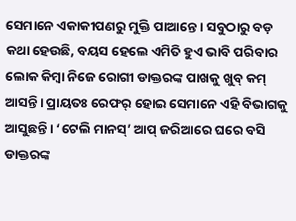ସେମାନେ ଏକାକୀପଣରୁ ମୁକ୍ତି ପାଆନ୍ତେ। ସବୁଠାରୁ ବଡ଼ କଥା ହେଉଛି, ବୟସ ହେଲେ ଏମିତି ହୁଏ ଭାବି ପରିବାର ଲୋକ କିମ୍ବା ନିଜେ ରୋଗୀ ଡାକ୍ତରଙ୍କ ପାଖକୁ ଖୁବ୍ କମ୍ ଆସନ୍ତି। ପ୍ରାୟତଃ ରେଫର୍ ହୋଇ ସେମାନେ ଏହି ବିଭାଗକୁ ଆସୁଛନ୍ତି। ‘ଟେଲି ମାନସ୍’ ଆପ୍ ଜରିଆରେ ଘରେ ବସି ଡାକ୍ତରଙ୍କ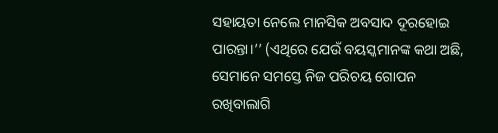ସହାୟତା ନେଲେ ମାନସିକ ଅବସାଦ ଦୂରହୋଇ ପାରନ୍ତା।’’ (ଏଥିରେ ଯେଉଁ ବୟସ୍କମାନଙ୍କ କଥା ଅଛି, ସେମାନେ ସମସ୍ତେ ନିଜ ପରିଚୟ ଗୋପନ ରଖିବାଲାଗି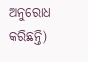ଅନୁରୋଧ କରିଛନ୍ତି)